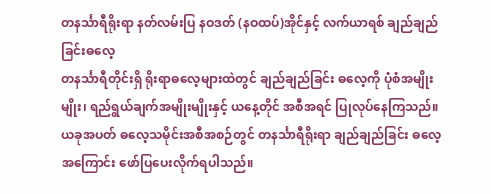တနင်္သာရီရိုးရာ နတ်လမ်းပြ နဝဒတ် (နဝထပ်)အိုင်နှင့် လက်ယာရစ် ချည်ချည်ခြင်းဓလေ့
တနင်္သာရီတိုင်းရှိ ရိုးရာဓလေ့များထဲတွင် ချည်ချည်ခြင်း ဓလေ့ကို ပုံစံအမျိုးမျိုး၊ ရည်ရွယ်ချက်အမျိုးမျိုးနှင့် ယနေ့တိုင် အစီအရင် ပြုလုပ်နေကြသည်။
ယခုအပတ် ဓလေ့သမိုင်းအစီအစဉ်တွင် တနင်္သာရီရိုးရာ ချည်ချည်ခြင်း ဓလေ့အကြောင်း ဖော်ပြပေးလိုက်ရပါသည်။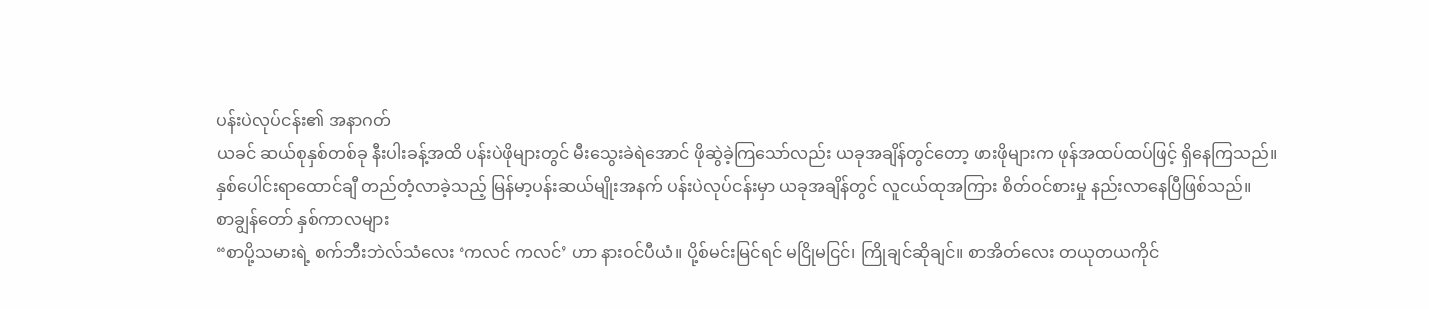ပန်းပဲလုပ်ငန်း၏ အနာဂတ်
ယခင် ဆယ်စုနှစ်တစ်ခု နီးပါးခန့်အထိ ပန်းပဲဖိုများတွင် မီးသွေးခဲရဲအောင် ဖိုဆွဲခဲ့ကြသော်လည်း ယခုအချိန်တွင်တော့ ဖားဖိုများက ဖုန်အထပ်ထပ်ဖြင့် ရှိနေကြသည်။
နှစ်ပေါင်းရာထောင်ချီ တည်တံ့လာခဲ့သည့် မြန်မာ့ပန်းဆယ်မျိုးအနက် ပန်းပဲလုပ်ငန်းမှာ ယခုအချိန်တွင် လူငယ်ထုအကြား စိတ်ဝင်စားမှု နည်းလာနေပြီဖြစ်သည်။
စာချွန်တော် နှစ်ကာလများ
“စာပို့သမားရဲ့ စက်ဘီးဘဲလ်သံလေး ‘ကလင် ကလင်’ ဟာ နားဝင်ပီယံ။ ပို့စ်မင်းမြင်ရင် မငြိုမငြင်၊ ကြိုချင်ဆိုချင်။ စာအိတ်လေး တယုတယကိုင်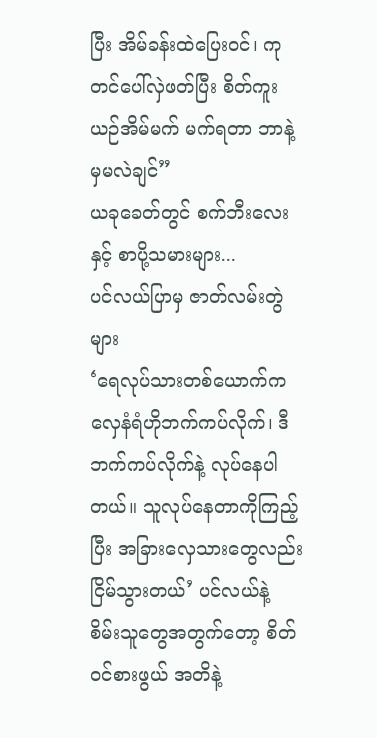ပြီး အိမ်ခန်းထဲပြေးဝင်၊ ကုတင်ပေါ်လှဲဖတ်ပြီး စိတ်ကူးယဉ်အိမ်မက် မက်ရတာ ဘာနဲ့မှမလဲချင်”
ယခုခေတ်တွင် စက်ဘီးလေးနှင့် စာပို့သမားများ...
ပင်လယ်ပြာမှ ဇာတ်လမ်းတွဲများ
‘ရေလုပ်သားတစ်ယောက်က လှေနံရံဟိုဘက်ကပ်လိုက်၊ ဒီဘက်ကပ်လိုက်နဲ့ လုပ်နေပါတယ်။ သူလုပ်နေတာကိုကြည့်ပြီး အခြားလှေသားတွေလည်း ငြိမ်သွားတယ်’ ပင်လယ်နဲ့ စိမ်းသူတွေအတွက်တော့ စိတ်ဝင်စားဖွယ် အတိနဲ့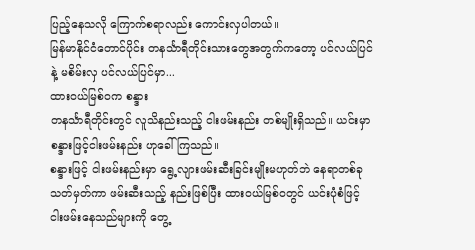ပြည့်နေသလို ကြောက်စရာလည်း ကောင်းလှပါတယ်။
မြန်မာနိုင်ငံတောင်ပိုင်း တနင်္သာရီတိုင်းသားတွေအတွက်ကတော့ ပင်လယ်ပြင်နဲ့ မစိမ်းလှ ပင်လယ်ပြင်မှာ...
ထားဝယ်မြစ်ဝက စန္ဒား
တနင်္သာရီတိုင်းတွင် လူသိနည်းသည့် ငါးဖမ်းနည်း တစ်မျိုးရှိသည်။ ယင်းမှာ စန္ဒားဖြင့်ငါးဖမ်းနည်း ဟုခေါ်ကြသည်။
စန္ဒားဖြင့် ငါးဖမ်းနည်းမှာ ရွေ့လျားဖမ်းဆီးခြင်းမျိုးမဟုတ်ဘဲ နေရာတစ်ခုသတ်မှတ်ကာ ဖမ်းဆီးသည့် နည်းဖြစ်ပြီး ထားဝယ်မြစ်ဝတွင် ယင်းပုံစံဖြင့် ငါးဖမ်းနေသည်များကို တွေ့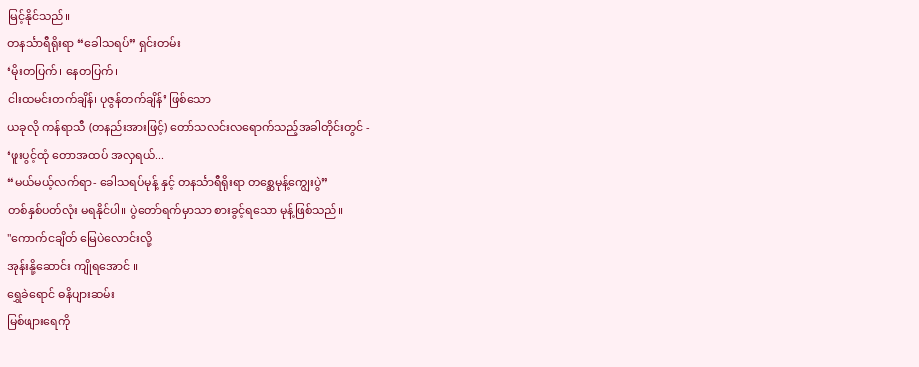မြင့်နိုင်သည်။
တနင်္သာရီရိုးရာ “ခေါသရပ်” ရှင်းတမ်း
‘မိုးတပြက်၊ နေတပြက်၊
ငါးထမင်းတက်ချိန်၊ ပုဇွန်တက်ချိန်’ ဖြစ်သော
ယခုလို ကန်ရာသီ (တနည်းအားဖြင့်) တော်သလင်းလရောက်သည့်အခါတိုင်းတွင် -
‘ဖူးပွင့်ထုံ တောအထပ် အလှရယ်...
“မယ်မယ့်လက်ရာ- ခေါသရပ်မုန့် နှင့် တနင်္သာရီရိုးရာ တစ္ဆေမုန့်ကျွေးပွဲ”
တစ်နှစ်ပတ်လုံး မရနိုင်ပါ။ ပွဲတော်ရက်မှာသာ စားခွင့်ရသော မုန့်ဖြစ်သည်။
"ကောက်ငချိတ် မြေပဲလောင်းလို့
အုန်းနို့ဆောင်း ကျိုရအောင် ။
ရွှေခဲရောင် ဓနိပျားဆမ်း
မြစ်ဖျားရေကို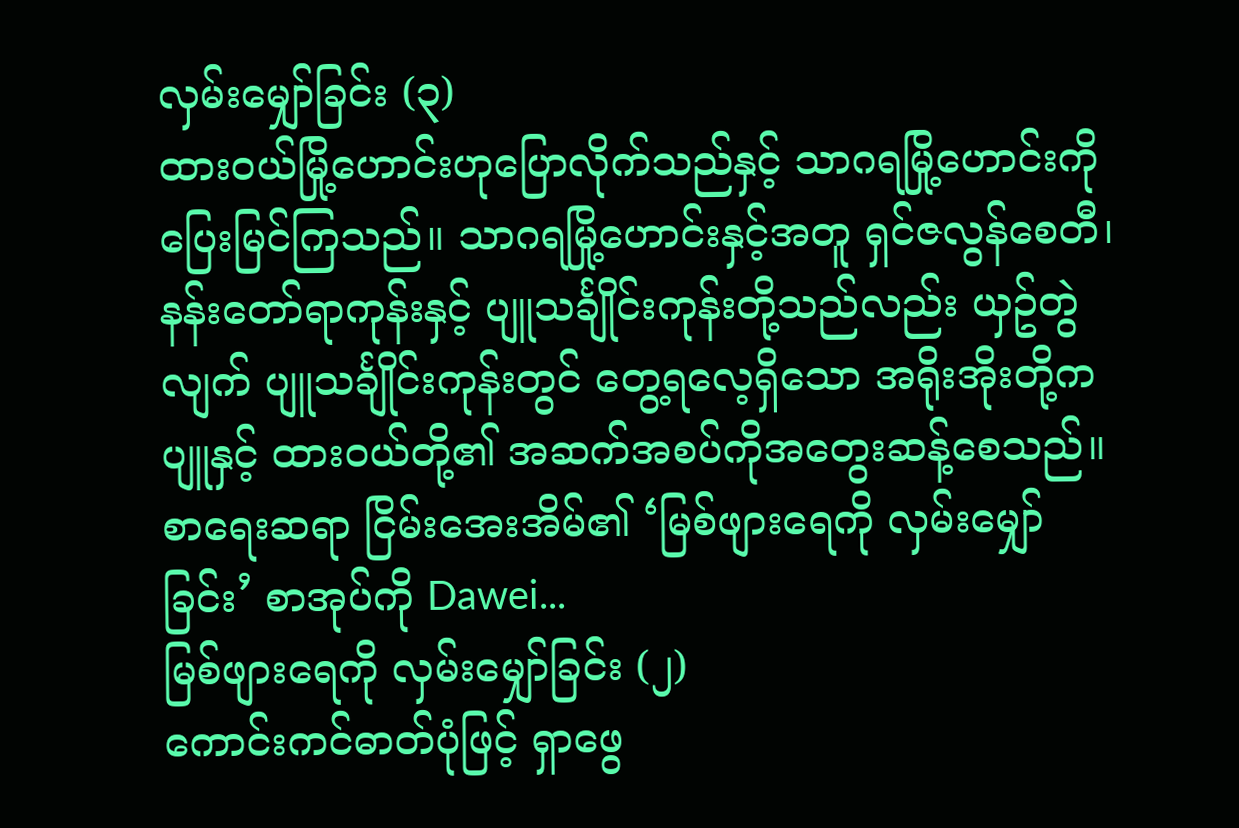လှမ်းမျှော်ခြင်း (၃)
ထားဝယ်မြို့ဟောင်းဟုပြောလိုက်သည်နှင့် သာဂရမြို့ဟောင်းကို ပြေးမြင်ကြသည်။ သာဂရမြို့ဟောင်းနှင့်အတူ ရှင်ဇလွန်စေတီ၊ နန်းတော်ရာကုန်းနှင့် ပျူသင်္ချိုင်းကုန်းတို့သည်လည်း ယှဥ်တွဲလျက် ပျူသင်္ချိုင်းကုန်းတွင် တွေ့ရလေ့ရှိသော အရိုးအိုးတို့ကပျူနှင့် ထားဝယ်တို့၏ အဆက်အစပ်ကိုအတွေးဆန့်စေသည်။
စာရေးဆရာ ငြိမ်းအေးအိမ်၏ ‘မြစ်ဖျားရေကို လှမ်းမျှော်ခြင်း’ စာအုပ်ကို Dawei...
မြစ်ဖျားရေကို လှမ်းမျှော်ခြင်း (၂)
ကောင်းကင်ဓာတ်ပုံဖြင့် ရှာဖွေ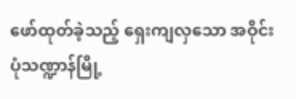ဖော်ထုတ်ခဲ့သည့် ရှေးကျလှသော အဝိုင်းပုံသဏ္ဍာန်မြို့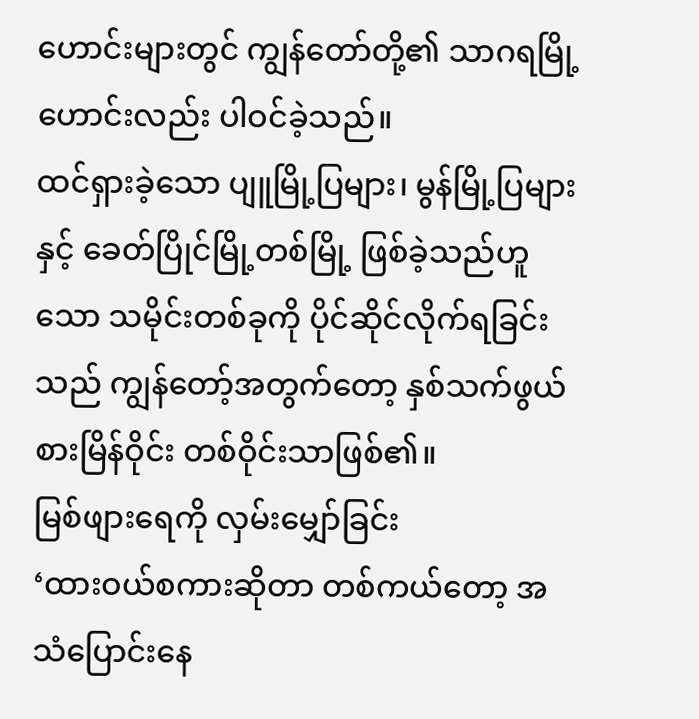ဟောင်းများတွင် ကျွန်တော်တို့၏ သာဂရမြို့ဟောင်းလည်း ပါဝင်ခဲ့သည်။
ထင်ရှားခဲ့သော ပျူမြို့ပြများ၊ မွန်မြို့ပြများနှင့် ခေတ်ပြိုင်မြို့တစ်မြို့ ဖြစ်ခဲ့သည်ဟူသော သမိုင်းတစ်ခုကို ပိုင်ဆိုင်လိုက်ရခြင်းသည် ကျွန်တော့်အတွက်တော့ နှစ်သက်ဖွယ်စားမြိန်ဝိုင်း တစ်ဝိုင်းသာဖြစ်၏။
မြစ်ဖျားရေကို လှမ်းမျှော်ခြင်း
‘ထားဝယ်စကားဆိုတာ တစ်ကယ်တော့ အသံပြောင်းနေ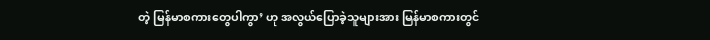တဲ့ မြန်မာစကားတွေပါကွာ’ ဟု အလွယ်ပြောခဲ့သူများအား မြန်မာစကားတွင်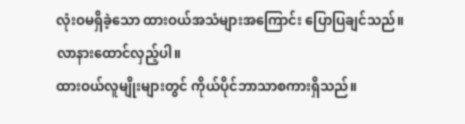လုံးဝမရှိခဲ့သော ထားဝယ်အသံများအကြောင်း ပြောပြချင်သည်။ လာနားထောင်လှည့်ပါ။
ထားဝယ်လူမျိုးများတွင် ကိုယ်ပိုင်ဘာသာစကားရှိသည်။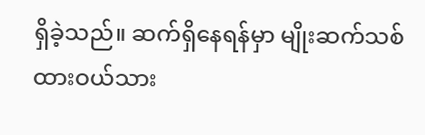ရှိခဲ့သည်။ ဆက်ရှိနေရန်မှာ မျိုးဆက်သစ် ထားဝယ်သား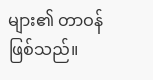များ၏ တာဝန်ဖြစ်သည်။